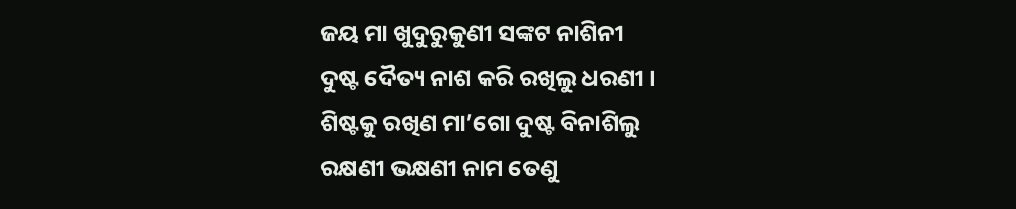ଜୟ ମା ଖୁଦୁରୁକୁଣୀ ସଙ୍କଟ ନାଶିନୀ
ଦୁଷ୍ଟ ଦୈତ୍ୟ ନାଶ କରି ରଖିଲୁ ଧରଣୀ ।
ଶିଷ୍ଟକୁ ରଖିଣ ମା’ଗୋ ଦୁଷ୍ଟ ବିନାଶିଲୁ
ରକ୍ଷଣୀ ଭକ୍ଷଣୀ ନାମ ତେଣୁ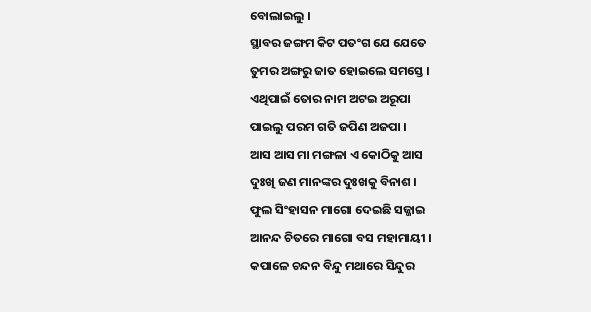ବୋଲାଇଲୁ ।
ସ୍ଥାବର ଜଙ୍ଗମ କିଟ ପତଂଗ ଯେ ଯେତେ
ତୁମର ଅଙ୍ଗରୁ ଜାତ ହୋଇଲେ ସମସ୍ତେ ।
ଏଥିପାଇଁ ତୋର ନାମ ଅଟଇ ଅରୂପା
ପାଇଲୁ ପରମ ଗତି ଜପିଣ ଅଜପା ।
ଆସ ଆସ ମା ମଙ୍ଗଳା ଏ କୋଠିକୁ ଆସ
ଦୁଃଖି ଜଣ ମାନଙ୍କର ଦୁଃଖକୁ ବିନାଶ ।
ଫୁଲ ସିଂହାସନ ମାଗୋ ଦେଇଛି ସଜ୍ଜାଇ
ଆନନ୍ଦ ଚିତରେ ମାଗୋ ବସ ମହାମାୟୀ ।
କପାଳେ ଚନ୍ଦନ ବିନ୍ଦୁ ମଥାରେ ସିନ୍ଦୁର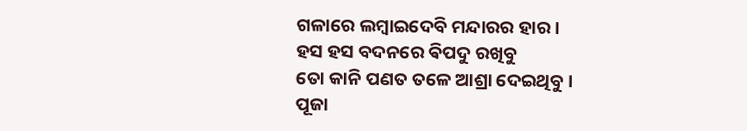ଗଳାରେ ଲମ୍ବାଇଦେବି ମନ୍ଦାରର ହାର ।
ହସ ହସ ବଦନରେ ଵିପଦୁ ରଖିବୁ
ତୋ କାନି ପଣତ ତଳେ ଆଶ୍ରା ଦେଇଥିବୁ ।
ପୂଜା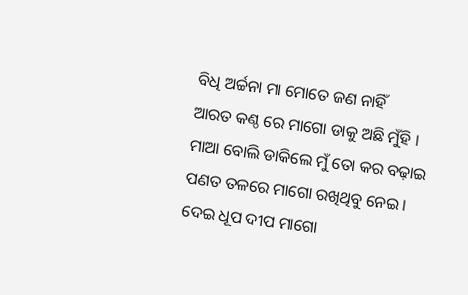ବିଧି ଅର୍ଚ୍ଚନା ମା ମୋତେ ଜଣ ନାହିଁ
ଆରତ କଣ୍ଠ ରେ ମାଗୋ ଡାକୁ ଅଛି ମୁଁହି ।
ମାଆ ବୋଲି ଡାକିଲେ ମୁଁ ତୋ କର ବଢ଼ାଇ
ପଣତ ତଳରେ ମାଗୋ ରଖିଥିବୁ ନେଇ ।
ଦେଇ ଧୂପ ଦୀପ ମାଗୋ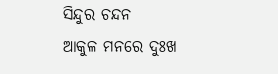ସିନ୍ଦୁର ଚନ୍ଦନ
ଆକୁଳ ମନରେ ଦୁଃଖ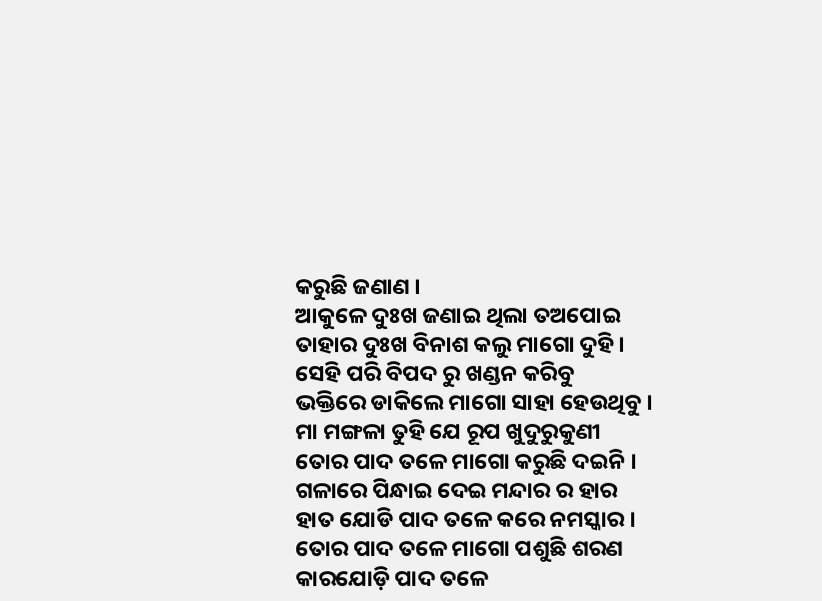କରୁଛି ଜଣାଣ ।
ଆକୁଳେ ଦୁଃଖ ଜଣାଇ ଥିଲା ତଅପୋଇ
ତାହାର ଦୁଃଖ ବିନାଶ କଲୁ ମାଗୋ ଦୁହି ।
ସେହି ପରି ବିପଦ ରୁ ଖଣ୍ଡନ କରିବୁ
ଭକ୍ତିରେ ଡାକିଲେ ମାଗୋ ସାହା ହେଉଥିବୁ ।
ମା ମଙ୍ଗଳା ତୁହି ଯେ ରୂପ ଖୁଦୁରୁକୁଣୀ
ତୋର ପାଦ ତଳେ ମାଗୋ କରୁଛି ଦଇନି ।
ଗଳାରେ ପିନ୍ଧାଇ ଦେଇ ମନ୍ଦାର ର ହାର
ହାତ ଯୋଡି ପାଦ ତଳେ କରେ ନମସ୍କାର ।
ତୋର ପାଦ ତଳେ ମାଗୋ ପଶୁଛି ଶରଣ
କାରଯୋଡ଼ି ପାଦ ତଳେ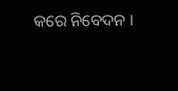କରେ ନିବେଦନ ।